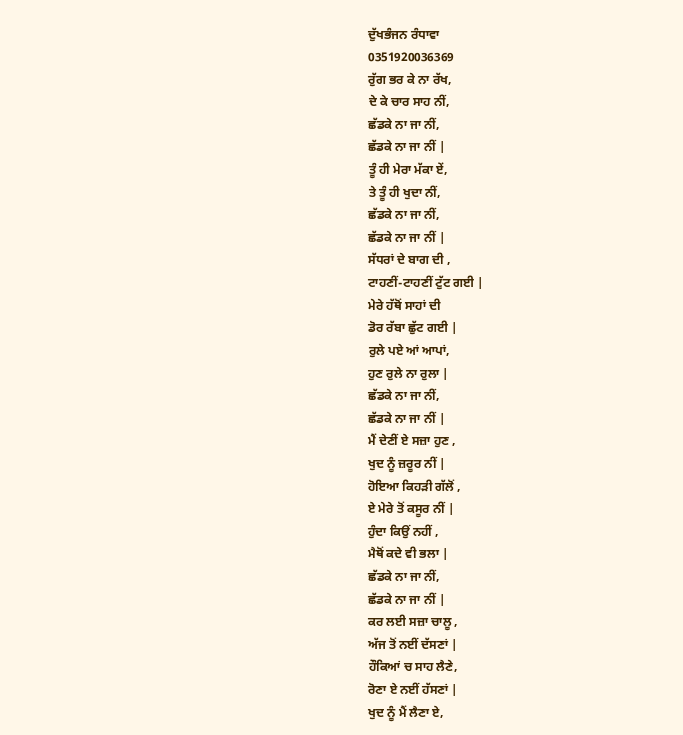ਦੁੱਖਭੰਜਨ ਰੰਧਾਵਾ
0351920036369
ਰੁੱਗ ਭਰ ਕੇ ਨਾ ਰੱਖ,
ਦੇ ਕੇ ਚਾਰ ਸਾਹ ਨੀਂ,
ਛੱਡਕੇ ਨਾ ਜਾ ਨੀਂ,
ਛੱਡਕੇ ਨਾ ਜਾ ਨੀਂ |
ਤੂੰ ਹੀ ਮੇਰਾ ਮੱਕਾ ਏਂ,
ਤੇ ਤੂੰ ਹੀ ਖੁਦਾ ਨੀਂ,
ਛੱਡਕੇ ਨਾ ਜਾ ਨੀਂ,
ਛੱਡਕੇ ਨਾ ਜਾ ਨੀਂ |
ਸੱਧਰਾਂ ਦੇ ਬਾਗ ਦੀ ,
ਟਾਹਣੀਂ-ਟਾਹਣੀਂ ਟੁੱਟ ਗਈ |
ਮੇਰੇ ਹੱਥੋਂ ਸਾਹਾਂ ਦੀ
ਡੋਰ ਰੱਬਾ ਛੁੱਟ ਗਈ |
ਰੁਲੇ ਪਏ ਆਂ ਆਪਾਂ,
ਹੁਣ ਰੁਲੇ ਨਾ ਰੁਲਾ |
ਛੱਡਕੇ ਨਾ ਜਾ ਨੀਂ,
ਛੱਡਕੇ ਨਾ ਜਾ ਨੀਂ |
ਮੈਂ ਦੇਣੀਂ ਏ ਸਜ਼ਾ ਹੁਣ ,
ਖੁਦ ਨੂੰ ਜ਼ਰੂਰ ਨੀਂ |
ਹੋਇਆ ਕਿਹੜੀ ਗੱਲੋਂ ,
ਏ ਮੇਰੇ ਤੋਂ ਕਸੂਰ ਨੀਂ |
ਹੁੰਦਾ ਕਿਉਂ ਨਹੀਂ ,
ਮੈਥੋਂ ਕਦੇ ਵੀ ਭਲਾ |
ਛੱਡਕੇ ਨਾ ਜਾ ਨੀਂ,
ਛੱਡਕੇ ਨਾ ਜਾ ਨੀਂ |
ਕਰ ਲਈ ਸਜ਼ਾ ਚਾਲੂ ,
ਅੱਜ ਤੋਂ ਨਈਂ ਦੱਸਣਾਂ |
ਹੌਕਿਆਂ ਚ ਸਾਹ ਲੈਣੇ,
ਰੋਣਾ ਏ ਨਈਂ ਹੱਸਣਾਂ |
ਖੁਦ ਨੂੰ ਮੈਂ ਲੈਣਾ ਏ,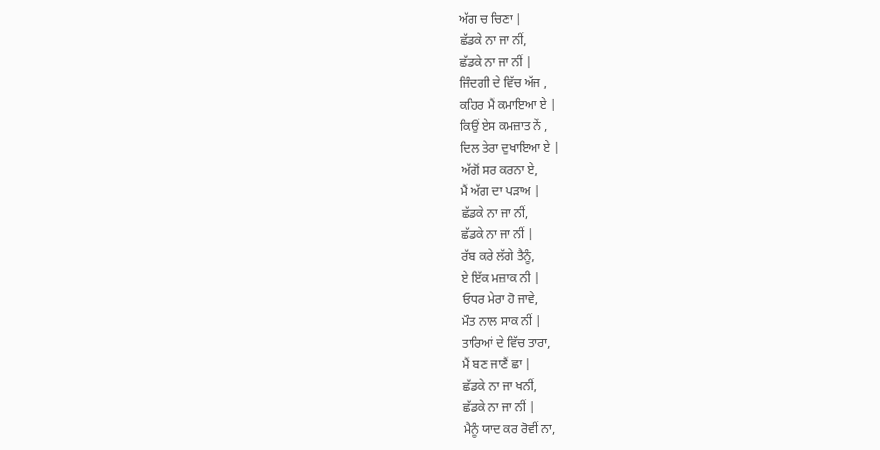ਅੱਗ ਚ ਚਿਣਾ |
ਛੱਡਕੇ ਨਾ ਜਾ ਨੀਂ,
ਛੱਡਕੇ ਨਾ ਜਾ ਨੀਂ |
ਜਿੰਦਗੀ ਦੇ ਵਿੱਚ ਅੱਜ ,
ਕਹਿਰ ਮੈਂ ਕਮਾਇਆ ਏ |
ਕਿਉਂ ਏਸ ਕਮਜ਼ਾਤ ਨੇਂ ,
ਦਿਲ ਤੇਰਾ ਦੁਖਾਇਆ ਏ |
ਅੱਗੋਂ ਸਰ ਕਰਨਾ ਏ,
ਮੈਂ ਅੱਗ ਦਾ ਪੜਾਅ |
ਛੱਡਕੇ ਨਾ ਜਾ ਨੀਂ,
ਛੱਡਕੇ ਨਾ ਜਾ ਨੀਂ |
ਰੱਬ ਕਰੇ ਲੱਗੇ ਤੈਨੂੰ,
ਏ ਇੱਕ ਮਜ਼ਾਕ ਨੀ |
ਓਧਰ ਮੇਰਾ ਹੋ ਜਾਵੇ,
ਮੌਤ ਨਾਲ ਸਾਕ ਨੀਂ |
ਤਾਰਿਆਂ ਦੇ ਵਿੱਚ ਤਾਰਾ,
ਮੈਂ ਬਣ ਜਾਣੈਂ ਛਾ |
ਛੱਡਕੇ ਨਾ ਜਾ ਖਨੀਂ,
ਛੱਡਕੇ ਨਾ ਜਾ ਨੀਂ |
ਮੈਨੂੰ ਯਾਦ ਕਰ ਰੋਵੀਂ ਨਾ,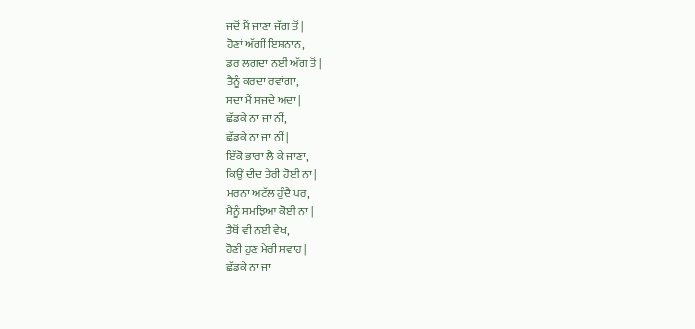ਜਦੋਂ ਮੈਂ ਜਾਣਾ ਜੱਗ ਤੋਂ |
ਹੋਣਾਂ ਅੱਗੀਂ ਇਸ਼ਨਾਨ,
ਡਰ ਲਗਦਾ ਨਈਂ ਅੱਗ ਤੋਂ |
ਤੈਨੂੰ ਕਰਦਾ ਰਵਾਂਗਾ,
ਸਦਾ ਮੈਂ ਸਜਦੇ ਅਦਾ |
ਛੱਡਕੇ ਨਾ ਜਾ ਨੀਂ,
ਛੱਡਕੇ ਨਾ ਜਾ ਨੀਂ |
ਇੱਕੋ ਭਾਰਾ ਲੈ ਕੇ ਜਾਣਾ,
ਕਿਉਂ ਦੀਦ ਤੇਰੀ ਹੋਈ ਨਾ |
ਮਰਨਾ ਅਟੱਲ ਹੁੰਦੈ ਪਰ,
ਮੈਨੂੰ ਸਮਝਿਆ ਕੋਈ ਨਾ |
ਤੈਥੋਂ ਵੀ ਨਈ ਵੇਖ,
ਹੋਣੀ ਹੁਣ ਮੇਰੀ ਸਵਾਹ |
ਛੱਡਕੇ ਨਾ ਜਾ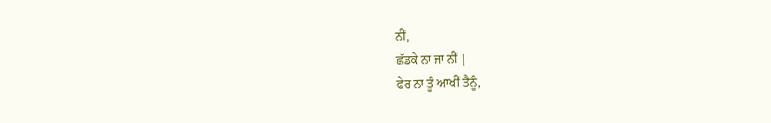ਨੀਂ,
ਛੱਡਕੇ ਨਾ ਜਾ ਨੀਂ |
ਫੇਰ ਨਾ ਤੂੰ ਆਖੀਂ ਤੈਨੂੰ,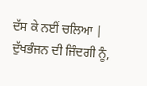ਦੱਸ ਕੇ ਨਈਂ ਚਲਿਆ |
ਦੁੱਖਭੰਜਨ ਦੀ ਜਿੰਦਗੀ ਨੂੰ,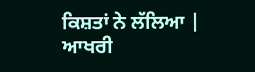ਕਿਸ਼ਤਾਂ ਨੇ ਲੱਲਿਆ |
ਆਖਰੀ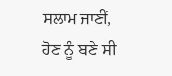ਸਲਾਮ ਜਾਣੀਂ,
ਹੋਣ ਨੂੰ ਬਣੇ ਸੀ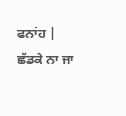ਫਨਾਂਹ |
ਛੱਡਕੇ ਨਾ ਜਾ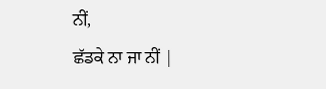ਨੀਂ,
ਛੱਡਕੇ ਨਾ ਜਾ ਨੀਂ |